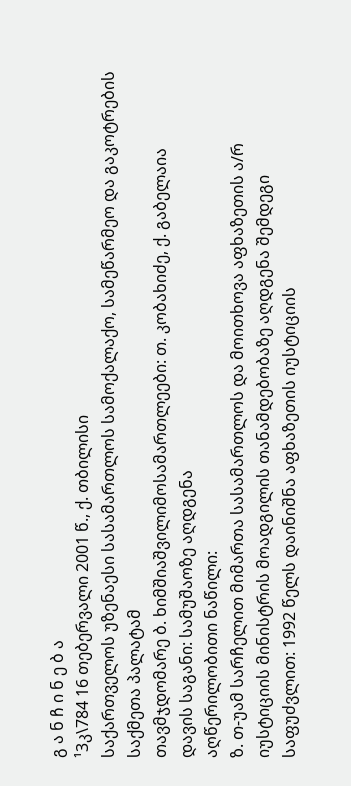გ ა ნ ჩ ი ნ ე ბ ა
¹3კ\784 16 თებერვალი 2001 წ., ქ. თბილისი
საქართველოს უზენაესი სასამართლოს სამოქალაქო, სამეწარმეო და გაკოტრების საქმეთა პალატამ
თავმჯდომარე ბ. ხიმშიაშვილიმოსამართლეები: თ. კობახიძე, ქ. გაბელაია
დავის საგანი: სამუშაოზე აღდგენა
აღწერილობითი ნაწილი:
ზ. თ-უამ სარჩელით მიმართა სასამართლოს და მოითხოვა აფხაზეთის ა/რ იუსტიციის მინისტრის მოადგილის თანამდებობაზე აღდგენა შემდეგი საფუძვლით: 1992 წელს დაინიშნა აფხაზეთის იუსტიციის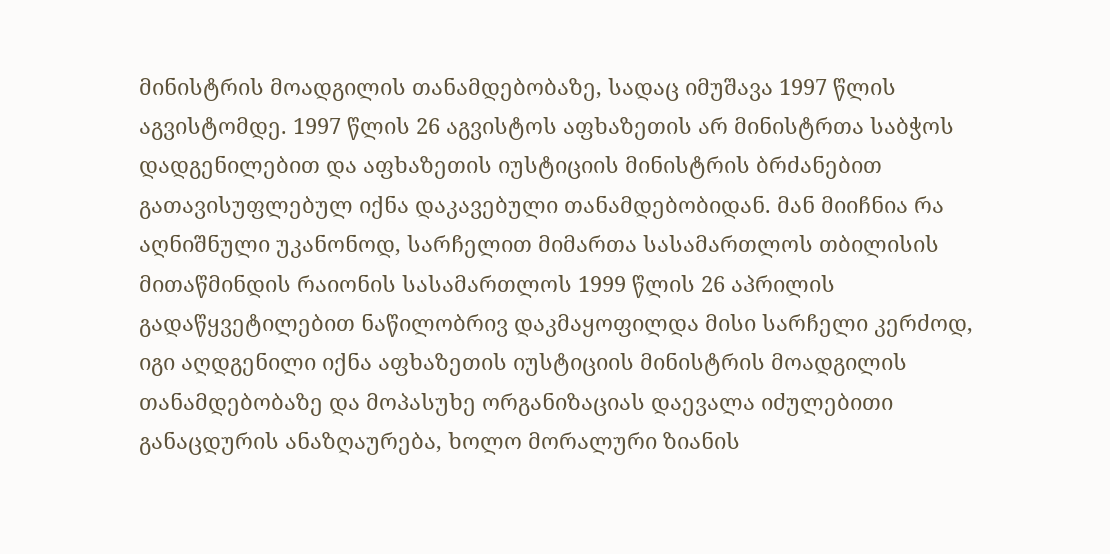მინისტრის მოადგილის თანამდებობაზე, სადაც იმუშავა 1997 წლის აგვისტომდე. 1997 წლის 26 აგვისტოს აფხაზეთის არ მინისტრთა საბჭოს დადგენილებით და აფხაზეთის იუსტიციის მინისტრის ბრძანებით გათავისუფლებულ იქნა დაკავებული თანამდებობიდან. მან მიიჩნია რა აღნიშნული უკანონოდ, სარჩელით მიმართა სასამართლოს თბილისის მითაწმინდის რაიონის სასამართლოს 1999 წლის 26 აპრილის გადაწყვეტილებით ნაწილობრივ დაკმაყოფილდა მისი სარჩელი კერძოდ, იგი აღდგენილი იქნა აფხაზეთის იუსტიციის მინისტრის მოადგილის თანამდებობაზე და მოპასუხე ორგანიზაციას დაევალა იძულებითი განაცდურის ანაზღაურება, ხოლო მორალური ზიანის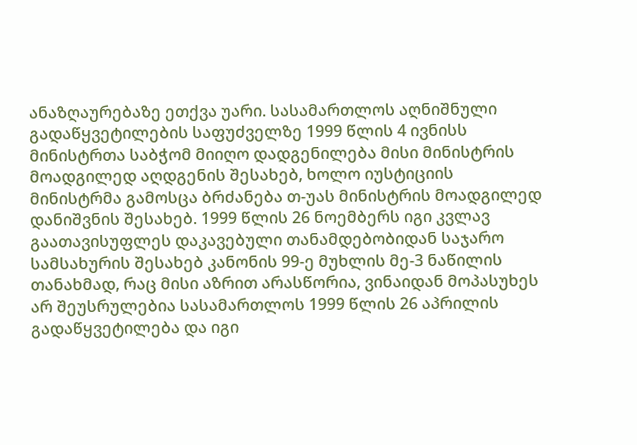ანაზღაურებაზე ეთქვა უარი. სასამართლოს აღნიშნული გადაწყვეტილების საფუძველზე 1999 წლის 4 ივნისს მინისტრთა საბჭომ მიიღო დადგენილება მისი მინისტრის მოადგილედ აღდგენის შესახებ, ხოლო იუსტიციის მინისტრმა გამოსცა ბრძანება თ-უას მინისტრის მოადგილედ დანიშვნის შესახებ. 1999 წლის 26 ნოემბერს იგი კვლავ გაათავისუფლეს დაკავებული თანამდებობიდან საჯარო სამსახურის შესახებ კანონის 99-ე მუხლის მე-3 ნაწილის თანახმად, რაც მისი აზრით არასწორია, ვინაიდან მოპასუხეს არ შეუსრულებია სასამართლოს 1999 წლის 26 აპრილის გადაწყვეტილება და იგი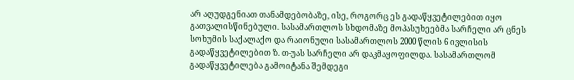არ აღუდგენიათ თანამდებობაზე, ისე, როგორც ეს გადაწყვეტილებით იყო გათვალისწინებული. სასამართლოს სხდომაზე მოპასუხეებმა სარჩელი არ ცნეს სოხუმის საქალაქო და რაიონული სასამართლოს 2000 წლის 6 ივლისის გადაწყვეტილებით ზ. თ-უას სარჩელი არ დაკმაყოფილდა. სასამართლომ გადაწყვეტილება გამოიტანა შემდეგი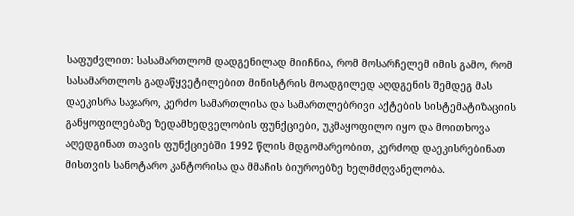საფუძვლით: სასამართლომ დადგენილად მიიჩნია, რომ მოსარჩელემ იმის გამო, რომ სასამართლოს გადაწყვეტილებით მინისტრის მოადგილედ აღდგენის შემდეგ მას დაეკისრა საჯარო, კერძო სამართლისა და სამართლებრივი აქტების სისტემატიზაციის განყოფილებაზე ზედამხედველობის ფუნქციები, უკმაყოფილო იყო და მოითხოვა აღედგინათ თავის ფუნქციებში 1992 წლის მდგომარეობით, კერძოდ დაეკისრებინათ მისთვის სანოტარო კანტორისა და მმაჩის ბიუროებზე ხელმძღვანელობა.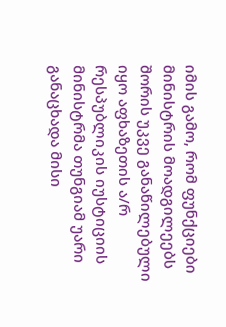იმის გამო, რომ ფუნქციები მინისტრის მოადგილეებს შორის უკვე განაწილებული იყო აფხაზეთის ა/რ რესპუბლიკის იუსტიციის მინისტრმა თუნგიამ უარი განაცხადა მისი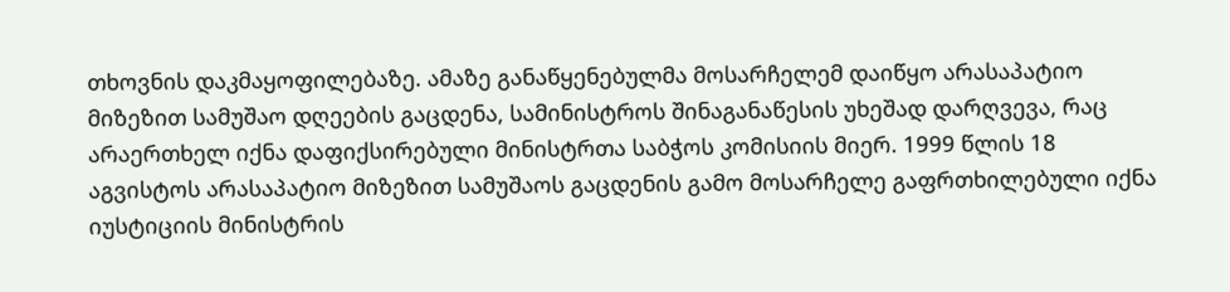თხოვნის დაკმაყოფილებაზე. ამაზე განაწყენებულმა მოსარჩელემ დაიწყო არასაპატიო მიზეზით სამუშაო დღეების გაცდენა, სამინისტროს შინაგანაწესის უხეშად დარღვევა, რაც არაერთხელ იქნა დაფიქსირებული მინისტრთა საბჭოს კომისიის მიერ. 1999 წლის 18 აგვისტოს არასაპატიო მიზეზით სამუშაოს გაცდენის გამო მოსარჩელე გაფრთხილებული იქნა იუსტიციის მინისტრის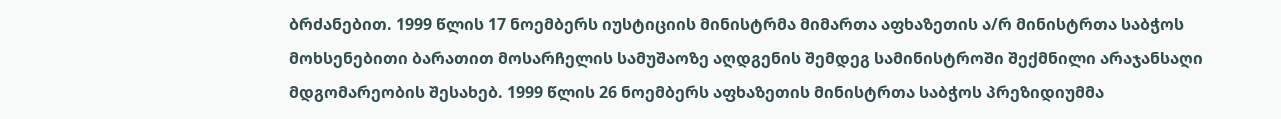ბრძანებით. 1999 წლის 17 ნოემბერს იუსტიციის მინისტრმა მიმართა აფხაზეთის ა/რ მინისტრთა საბჭოს მოხსენებითი ბარათით მოსარჩელის სამუშაოზე აღდგენის შემდეგ სამინისტროში შექმნილი არაჯანსაღი მდგომარეობის შესახებ. 1999 წლის 26 ნოემბერს აფხაზეთის მინისტრთა საბჭოს პრეზიდიუმმა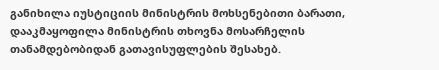განიხილა იუსტიციის მინისტრის მოხსენებითი ბარათი, დააკმაყოფილა მინისტრის თხოვნა მოსარჩელის თანამდებობიდან გათავისუფლების შესახებ.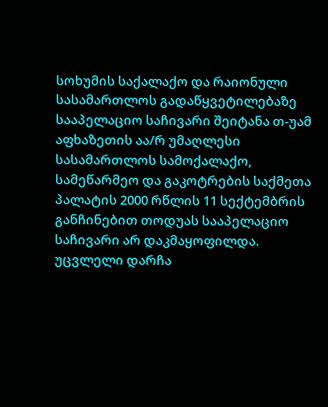სოხუმის საქალაქო და რაიონული სასამართლოს გადაწყვეტილებაზე სააპელაციო საჩივარი შეიტანა თ-უამ აფხაზეთის აა/რ უმაღლესი სასამართლოს სამოქალაქო, სამეწარმეო და გაკოტრების საქმეთა პალატის 2000 რწლის 11 სექტემბრის განჩინებით თოდუას სააპელაციო საჩივარი არ დაკმაყოფილდა. უცვლელი დარჩა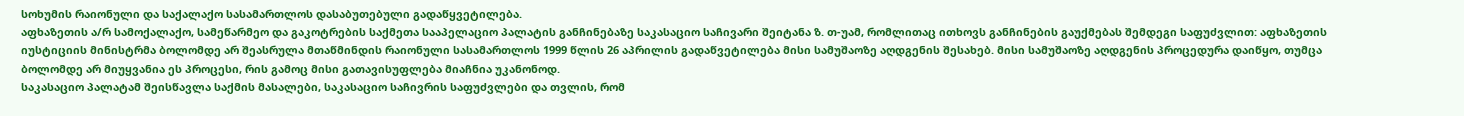სოხუმის რაიონული და საქალაქო სასამართლოს დასაბუთებული გადაწყვეტილება.
აფხაზეთის ა/რ სამოქალაქო, სამეწარმეო და გაკოტრების საქმეთა სააპელაციო პალატის განჩინებაზე საკასაციო საჩივარი შეიტანა ზ. თ-უამ, რომლითაც ითხოვს განჩინების გაუქმებას შემდეგი საფუძვლით: აფხაზეთის იუსტიციის მინისტრმა ბოლომდე არ შეასრულა მთაწმინდის რაიონული სასამართლოს 1999 წლის 26 აპრილის გადაწვეტილება მისი სამუშაოზე აღდგენის შესახებ. მისი სამუშაოზე აღდგენის პროცედურა დაიწყო, თუმცა ბოლომდე არ მიუყვანია ეს პროცესი, რის გამოც მისი გათავისუფლება მიაჩნია უკანონოდ.
საკასაციო პალატამ შეისწავლა საქმის მასალები, საკასაციო საჩივრის საფუძვლები და თვლის, რომ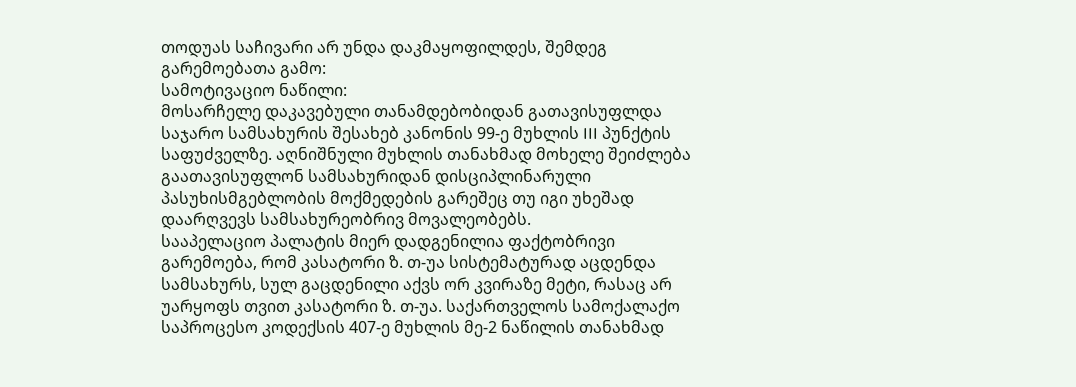თოდუას საჩივარი არ უნდა დაკმაყოფილდეს, შემდეგ გარემოებათა გამო:
სამოტივაციო ნაწილი:
მოსარჩელე დაკავებული თანამდებობიდან გათავისუფლდა საჯარო სამსახურის შესახებ კანონის 99-ე მუხლის III პუნქტის საფუძველზე. აღნიშნული მუხლის თანახმად მოხელე შეიძლება გაათავისუფლონ სამსახურიდან დისციპლინარული პასუხისმგებლობის მოქმედების გარეშეც თუ იგი უხეშად დაარღვევს სამსახურეობრივ მოვალეობებს.
სააპელაციო პალატის მიერ დადგენილია ფაქტობრივი გარემოება, რომ კასატორი ზ. თ-უა სისტემატურად აცდენდა სამსახურს, სულ გაცდენილი აქვს ორ კვირაზე მეტი, რასაც არ უარყოფს თვით კასატორი ზ. თ-უა. საქართველოს სამოქალაქო საპროცესო კოდექსის 407-ე მუხლის მე-2 ნაწილის თანახმად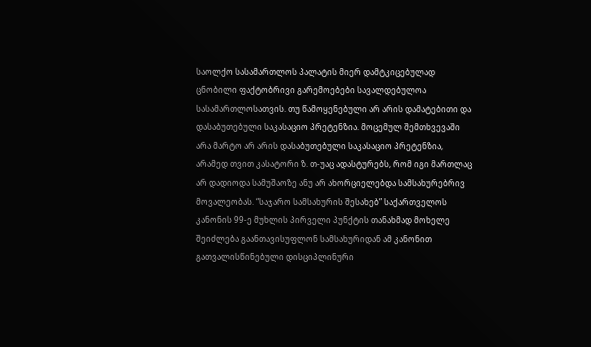საოლქო სასამართლოს პალატის მიერ დამტკიცებულად ცნობილი ფაქტობრივი გარემოებები სავალდებულოა სასამართლოსათვის. თუ წამოყენებული არ არის დამატებითი და დასაბუთებული საკასაციო პრეტენზია. მოცემულ შემთხვევაში არა მარტო არ არის დასაბუთებული საკასაციო პრეტენზია, არამედ თვით კასატორი ზ. თ-უაც ადასტურებს, რომ იგი მართლაც არ დადიოდა სამუშაოზე ანუ არ ახორციელებდა სამსახურებრივ მოვალეობას. “საჯარო სამსახურის შესახებ” საქართველოს კანონის 99-ე მუხლის პირველი პუნქტის თანახმად მოხელე შეიძლება გაანთავისუფლონ სამსახურიდან ამ კანონით გათვალისწინებული დისციპლინური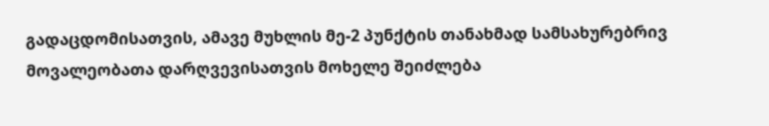გადაცდომისათვის, ამავე მუხლის მე-2 პუნქტის თანახმად სამსახურებრივ მოვალეობათა დარღვევისათვის მოხელე შეიძლება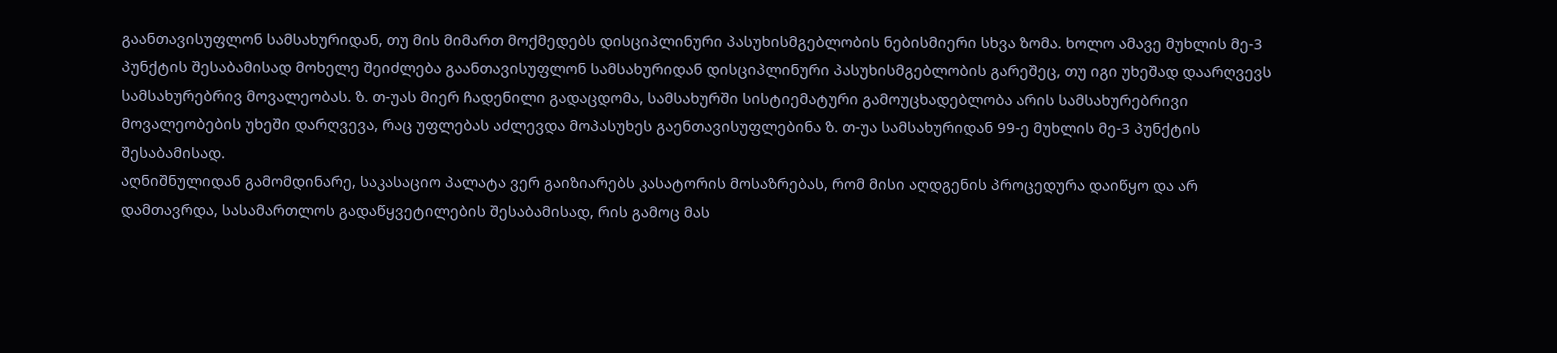გაანთავისუფლონ სამსახურიდან, თუ მის მიმართ მოქმედებს დისციპლინური პასუხისმგებლობის ნებისმიერი სხვა ზომა. ხოლო ამავე მუხლის მე-3 პუნქტის შესაბამისად მოხელე შეიძლება გაანთავისუფლონ სამსახურიდან დისციპლინური პასუხისმგებლობის გარეშეც, თუ იგი უხეშად დაარღვევს სამსახურებრივ მოვალეობას. ზ. თ-უას მიერ ჩადენილი გადაცდომა, სამსახურში სისტიემატური გამოუცხადებლობა არის სამსახურებრივი მოვალეობების უხეში დარღვევა, რაც უფლებას აძლევდა მოპასუხეს გაენთავისუფლებინა ზ. თ-უა სამსახურიდან 99-ე მუხლის მე-3 პუნქტის შესაბამისად.
აღნიშნულიდან გამომდინარე, საკასაციო პალატა ვერ გაიზიარებს კასატორის მოსაზრებას, რომ მისი აღდგენის პროცედურა დაიწყო და არ დამთავრდა, სასამართლოს გადაწყვეტილების შესაბამისად, რის გამოც მას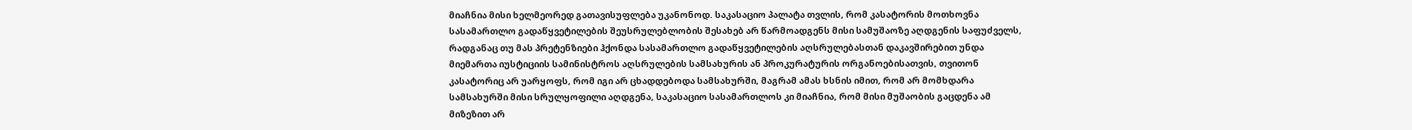მიაჩნია მისი ხელმეორედ გათავისუფლება უკანონოდ. საკასაციო პალატა თვლის, რომ კასატორის მოთხოვნა სასამართლო გადაწყვეტილების შეუსრულებლობის შესახებ არ წარმოადგენს მისი სამუშაოზე აღდგენის საფუძველს, რადგანაც თუ მას პრეტენზიები ჰქონდა სასამართლო გადაწყვეტილების აღსრულებასთან დაკავშირებით უნდა მიემართა იუსტიციის სამინისტროს აღსრულების სამსახურის ან პროკურატურის ორგანოებისათვის, თვითონ კასატორიც არ უარყოფს, რომ იგი არ ცხადდებოდა სამსახურში, მაგრამ ამას ხსნის იმით, რომ არ მომხდარა სამსახურში მისი სრულყოფილი აღდგენა, საკასაციო სასამართლოს კი მიაჩნია, რომ მისი მუშაობის გაცდენა ამ მიზეზით არ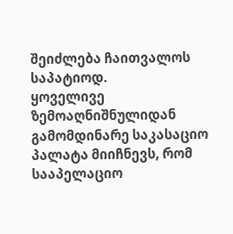შეიძლება ჩაითვალოს საპატიოდ.
ყოველივე ზემოაღნიშნულიდან გამომდინარე საკასაციო პალატა მიიჩნევს, რომ სააპელაციო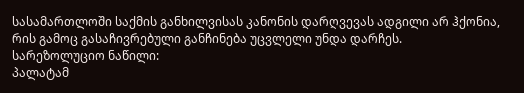სასამართლოში საქმის განხილვისას კანონის დარღვევას ადგილი არ ჰქონია, რის გამოც გასაჩივრებული განჩინება უცვლელი უნდა დარჩეს.
სარეზოლუციო ნაწილი:
პალატამ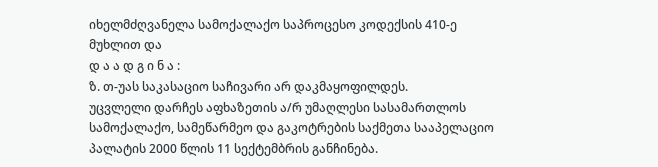იხელმძღვანელა სამოქალაქო საპროცესო კოდექსის 410-ე მუხლით და
დ ა ა დ გ ი ნ ა :
ზ. თ-უას საკასაციო საჩივარი არ დაკმაყოფილდეს.
უცვლელი დარჩეს აფხაზეთის ა/რ უმაღლესი სასამართლოს სამოქალაქო, სამეწარმეო და გაკოტრების საქმეთა სააპელაციო პალატის 2000 წლის 11 სექტემბრის განჩინება.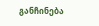განჩინება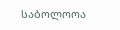საბოლოოა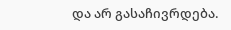და არ გასაჩივრდება.